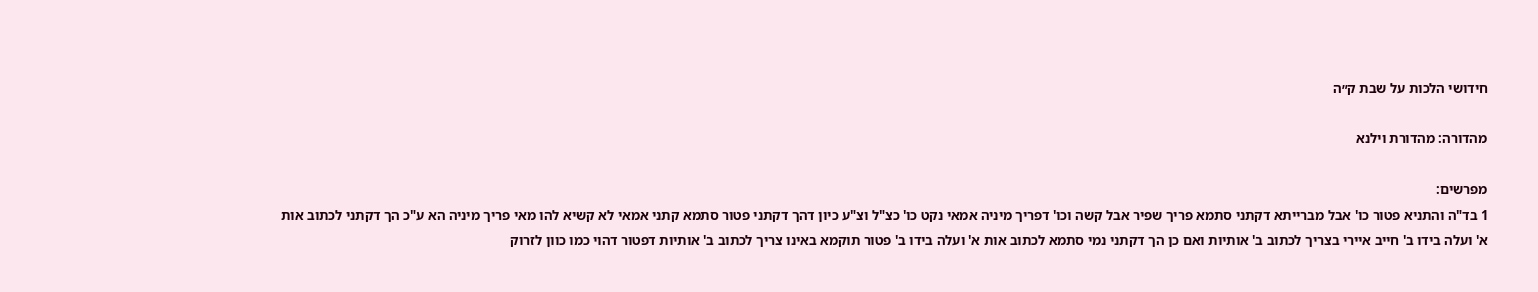חידושי הלכות על שבת ק״ה

מהדורה: מהדורת וילנא

מפרשים:
1 בד"ה והתניא פטור כו' אבל מברייתא דקתני סתמא פריך שפיר אבל קשה וכו' דפריך מיניה אמאי נקט כו' כצ"ל וצ"ע כיון דהך דקתני פטור סתמא קתני אמאי לא קשיא להו מאי פריך מיניה הא ע"כ הך דקתני לכתוב אות א' ועלה בידו ב' חייב איירי בצריך לכתוב ב' אותיות ואם כן הך דקתני נמי סתמא לכתוב אות א' ועלה בידו ב' פטור תוקמא באינו צריך לכתוב ב' אותיות דפטור דהוי כמו כוון לזרוק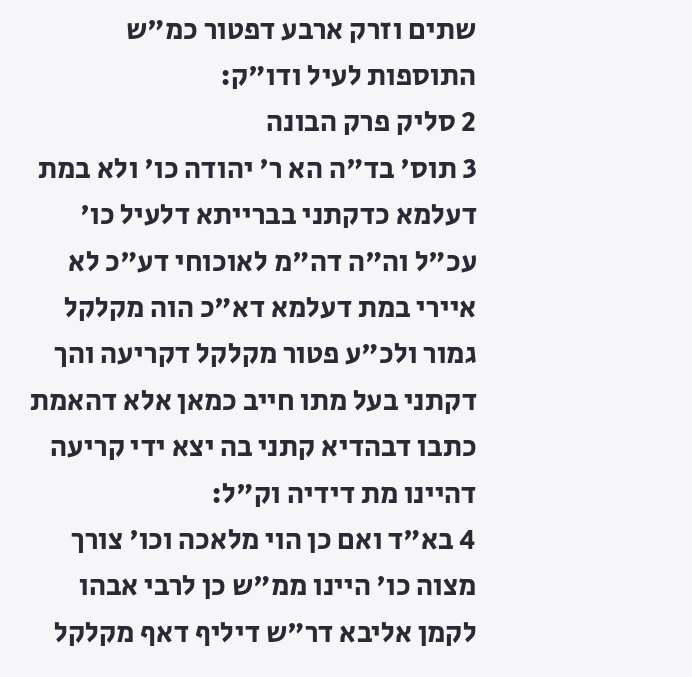שתים וזרק ארבע דפטור כמ"ש התוספות לעיל ודו"ק:
2 סליק פרק הבונה
3 תוס' בד"ה הא ר' יהודה כו' ולא במת דעלמא כדקתני בברייתא דלעיל כו' עכ"ל וה"ה דה"מ לאוכוחי דע"כ לא איירי במת דעלמא דא"כ הוה מקלקל גמור ולכ"ע פטור מקלקל דקריעה והך דקתני בעל מתו חייב כמאן אלא דהאמת כתבו דבהדיא קתני בה יצא ידי קריעה דהיינו מת דידיה וק"ל:
4 בא"ד ואם כן הוי מלאכה וכו' צורך מצוה כו' היינו ממ"ש כן לרבי אבהו לקמן אליבא דר"ש דיליף דאף מקלקל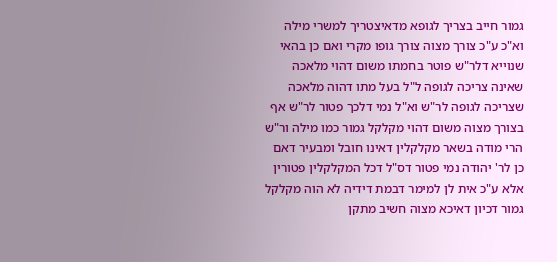גמור חייב בצריך לגופא מדאיצטריך למשרי מילה וא"כ ע"כ צורך מצוה צורך גופו מקרי ואם כן בהאי שנוייא דלר"ש פוטר בחמתו משום דהוי מלאכה שאינה צריכה לגופה ל"ל בעל מתו דהוה מלאכה שצריכה לגופה לר"ש וא"ל נמי דלכך פטור לר"ש אף בצורך מצוה משום דהוי מקלקל גמור כמו מילה ור"ש הרי מודה בשאר מקלקלין דאינו חובל ומבעיר דאם כן לר' יהודה נמי פטור דס"ל דכל המקלקלין פטורין אלא ע"כ אית לן למימר דבמת דידיה לא הוה מקלקל גמור דכיון דאיכא מצוה חשיב מתקן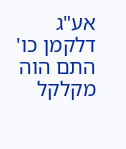אע"ג דלקמן כו' התם הוה מקלקל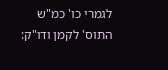לגמרי כו' כמ"ש התוס' לקמן ודו"ק: